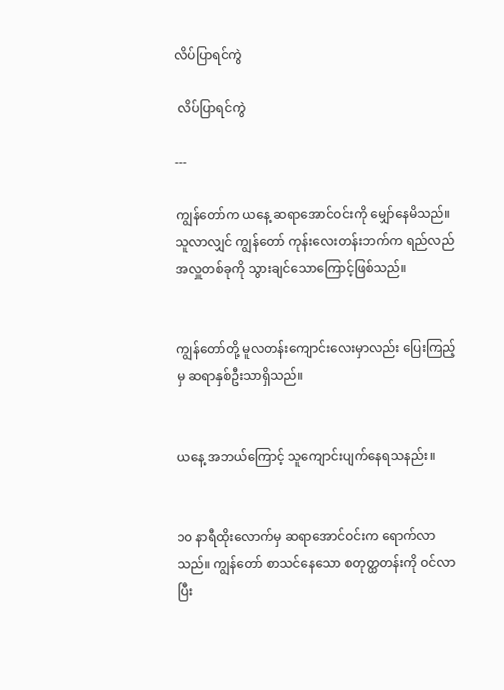လိပ်ပြာရင်ကွဲ

 လိပ်ပြာရင်ကွဲ

---

ကျွန်တော်က ယနေ့ ဆရာအောင်ဝင်းကို မျှော်နေမိသည်။ သူလာလျှင် ကျွန်တော် ကုန်းလေးတန်းဘက်က ရည်လည်အလှူတစ်ခုကို သွားချင်သောကြောင့်ဖြစ်သည်။


ကျွန်တော်တို့ မူလတန်းကျောင်းလေးမှာလည်း ပြေးကြည့်မှ ဆရာနှစ်ဦးသာရှိသည်။


ယနေ့ အဘယ်ကြောင့် သူကျောင်းပျက်နေရသနည်း။


၁၀ နာရီထိုးလောက်မှ ဆရာအောင်ဝင်းက ရောက်လာသည်။ ကျွန်တော် စာသင်နေသော စတုတ္ထတန်းကို ဝင်လာပြီး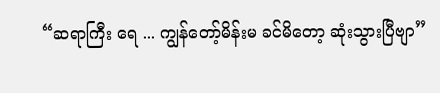“ဆရာကြီး ရေ ... ကျွန်တော့်မိန်းမ ခင်မိတော့ ဆုံးသွားပြီဗျာ”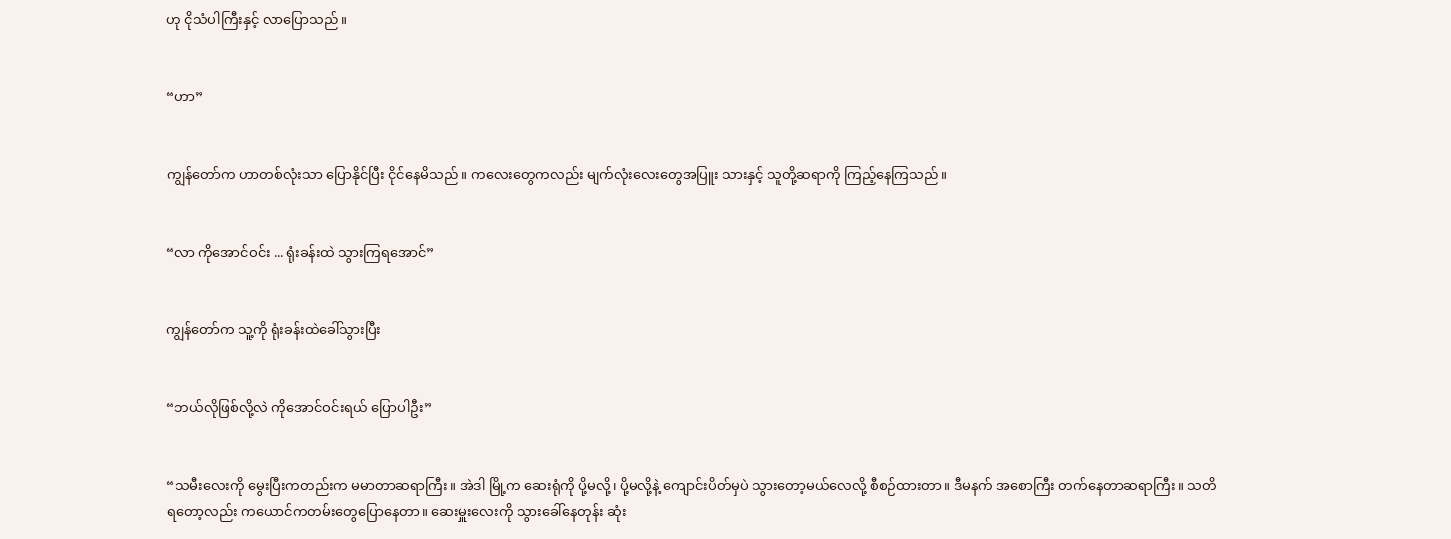ဟု ငိုသံပါကြီးနှင့် လာပြောသည်။


“ဟာ”


ကျွန်တော်က ဟာတစ်လုံးသာ ပြောနိုင်ပြီး ငိုင်နေမိသည်။ ကလေးတွေကလည်း မျက်လုံးလေးတွေအပြူး သားနှင့် သူတို့ဆရာကို ကြည့်နေကြသည်။


“လာ ကိုအောင်ဝင်း ... ရုံးခန်းထဲ သွားကြရအောင်”


ကျွန်တော်က သူ့ကို ရုံးခန်းထဲခေါ်သွားပြီး


“ဘယ်လိုဖြစ်လို့လဲ ကိုအောင်ဝင်းရယ် ပြောပါဦး”


“သမီးလေးကို မွေးပြီးကတည်းက မမာတာဆရာကြီး။ အဲဒါ မြို့က ဆေးရုံကို ပို့မလို့၊ ပို့မလို့နဲ့ ကျောင်းပိတ်မှပဲ သွားတော့မယ်လေလို့ စီစဉ်ထားတာ။ ဒီမနက် အစောကြီး တက်နေတာဆရာကြီး။ သတိရတော့လည်း ကယောင်ကတမ်းတွေပြောနေတာ။ ဆေးမှူးလေးကို သွားခေါ်နေတုန်း ဆုံး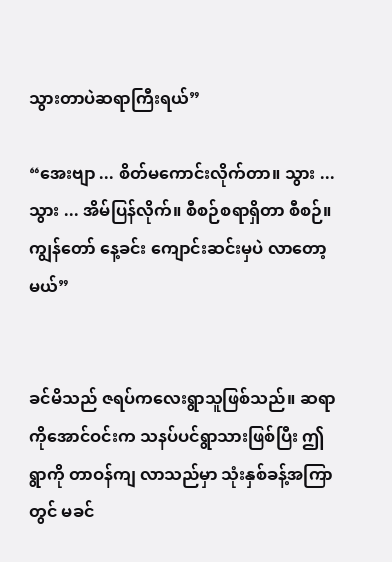သွားတာပဲဆရာကြီးရယ်”

“အေးဗျာ ... စိတ်မကောင်းလိုက်တာ။ သွား ... သွား ... အိမ်ပြန်လိုက်။ စီစဉ်စရာရှိတာ စီစဉ်။ ကျွန်တော် နေ့ခင်း ကျောင်းဆင်းမှပဲ လာတော့မယ်”


ခင်မိသည် ဇရပ်ကလေးရွာသူဖြစ်သည်။ ဆရာကိုအောင်ဝင်းက သနပ်ပင်ရွာသားဖြစ်ပြီး ဤရွာကို တာဝန်ကျ လာသည်မှာ သုံးနှစ်ခန့်အကြာတွင် မခင်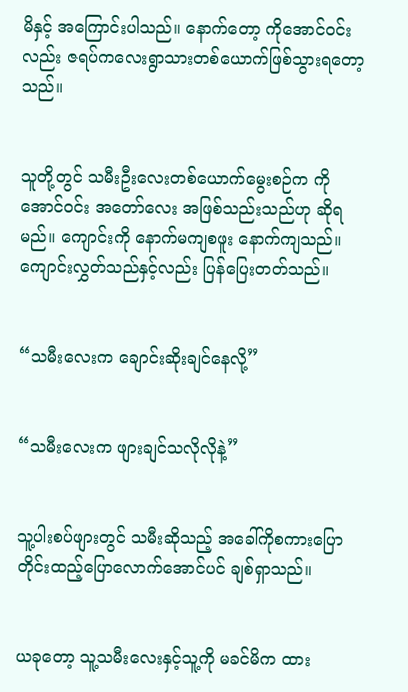မိနှင့် အကြောင်းပါသည်။ နောက်တော့ ကိုအောင်ဝင်းလည်း ဇရပ်ကလေးရွာသားတစ်ယောက်ဖြစ်သွားရတော့သည်။


သူတို့တွင် သမီးဦးလေးတစ်ယောက်မွေးစဉ်က ကိုအောင်ဝင်း အတော်လေး အဖြစ်သည်းသည်ဟု ဆိုရမည်။ ကျောင်းကို နောက်မကျစဖူး နောက်ကျသည်။ ကျောင်းလွှတ်သည်နှင့်လည်း ပြန်ပြေးတတ်သည်။


“သမီးလေးက ချောင်းဆိုးချင်နေလို့”


“သမီးလေးက ဖျားချင်သလိုလိုနဲ့”


သူ့ပါးစပ်ဖျားတွင် သမီးဆိုသည့် အခေါ်ကိုစကားပြောတိုင်းထည့်ပြောလောက်အောင်ပင် ချစ်ရှာသည်။


ယခုတော့ သူ့သမီးလေးနှင့်သူ့ကို မခင်မိက ထား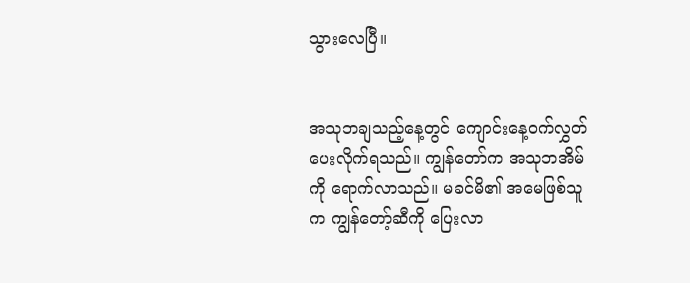သွားလေပြီ။


အသုဘချသည့်နေ့တွင် ကျောင်းနေ့ဝက်လွှတ်ပေးလိုက်ရသည်။ ကျွန်တော်က အသုဘအိမ်ကို ရောက်လာသည်။ မခင်မိ၏ အမေဖြစ်သူက ကျွန်တော့်ဆီကို ပြေးလာ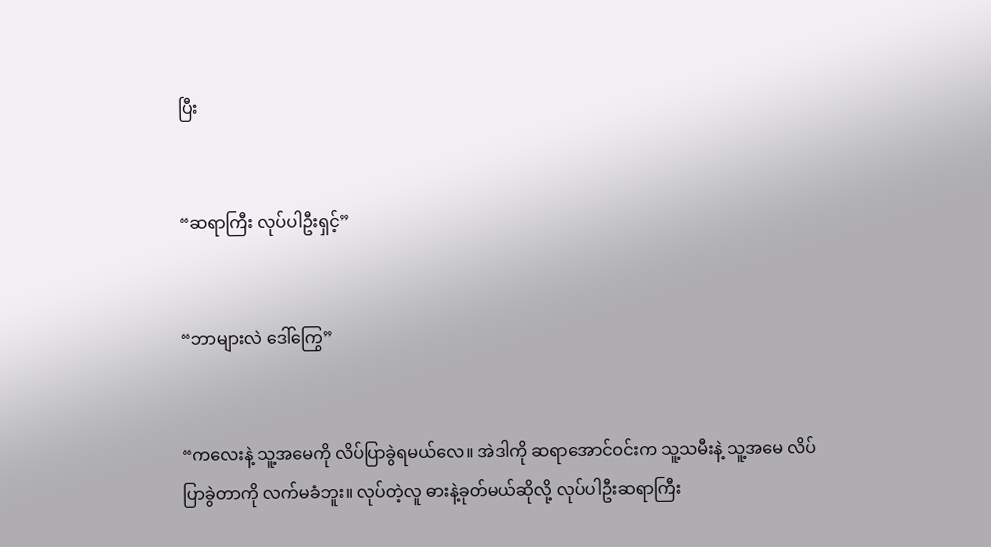ပြီး


“ဆရာကြီး လုပ်ပါဦးရှင့်”


“ဘာများလဲ ဒေါ်ကြွေ”


“ကလေးနဲ့ သူ့အမေကို လိပ်ပြာခွဲရမယ်လေ။ အဲဒါကို ဆရာအောင်ဝင်းက သူ့သမီးနဲ့ သူ့အမေ လိပ်ပြာခွဲတာကို လက်မခံဘူး။ လုပ်တဲ့လူ ဓားနဲ့ခုတ်မယ်ဆိုလို့ လုပ်ပါဦးဆရာကြီး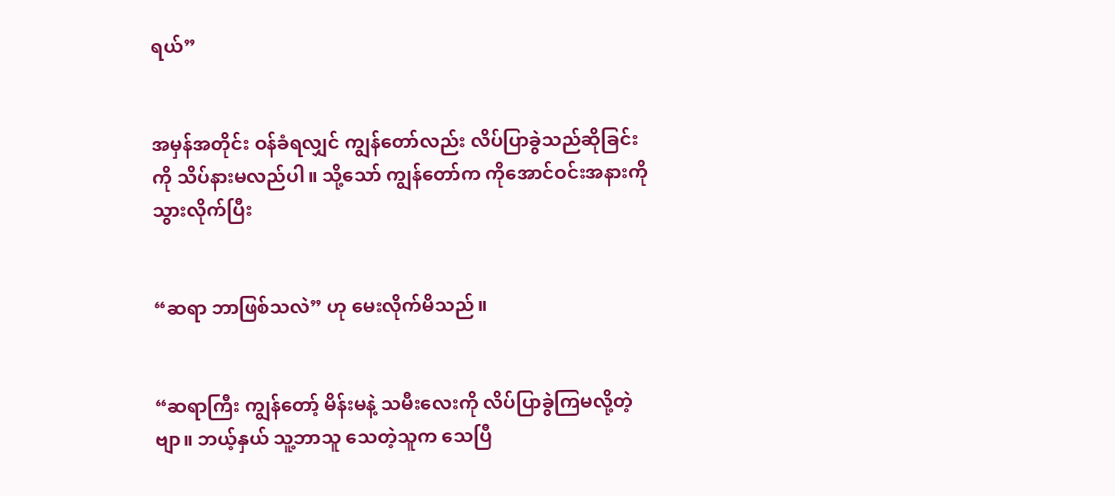ရယ်”


အမှန်အတိုင်း ဝန်ခံရလျှင် ကျွန်တော်လည်း လိပ်ပြာခွဲသည်ဆိုခြင်းကို သိပ်နားမလည်ပါ။ သို့သော် ကျွန်တော်က ကိုအောင်ဝင်းအနားကို သွားလိုက်ပြီး


“ဆရာ ဘာဖြစ်သလဲ” ဟု မေးလိုက်မိသည်။


“ဆရာကြီး ကျွန်တော့် မိန်းမနဲ့ သမီးလေးကို လိပ်ပြာခွဲကြမလို့တဲ့ဗျာ။ ဘယ့်နှယ် သူ့ဘာသူ သေတဲ့သူက သေပြီ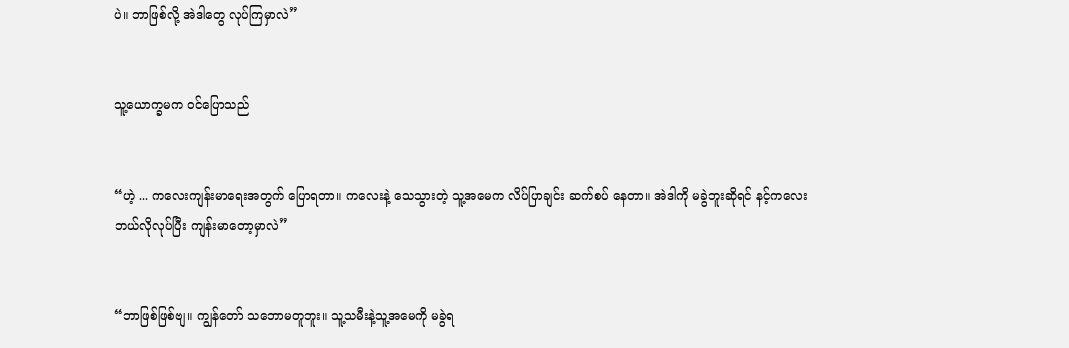ပဲ။ ဘာဖြစ်လို့ အဲဒါတွေ လုပ်ကြမှာလဲ”


သူ့ယောက္ခမက ဝင်ပြောသည်


“ဟဲ့ ... ကလေးကျန်းမာရေးအတွက် ပြောရတာ။ ကလေးနဲ့ သေသွားတဲ့ သူ့အမေက လိပ်ပြာချင်း ဆက်စပ် နေတာ။ အဲဒါကို မခွဲဘူးဆိုရင် နင့်ကလေး ဘယ်လိုလုပ်ပြီး ကျန်းမာတော့မှာလဲ”


“ဘာဖြစ်ဖြစ်ဗျ။ ကျွန်တော် သဘောမတူဘူး။ သူ့သမီးနဲ့သူ့အမေကို မခွဲရ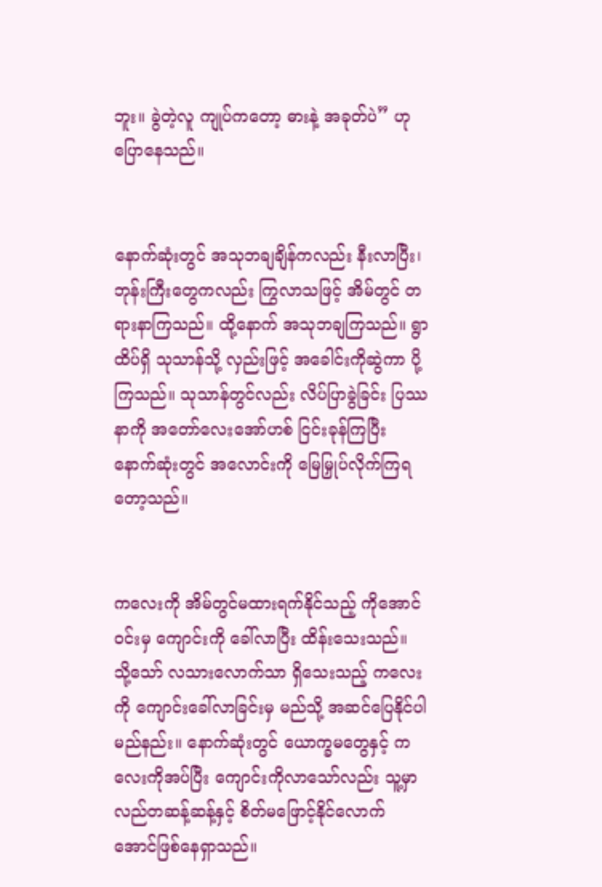ဘူး။ ခွဲတဲ့လူ ကျုပ်ကတော့ ဓားနဲ့ အခုတ်ပဲ” ဟုပြောနေသည်။


နောက်ဆုံးတွင် အသုဘချချိန်ကလည်း နီးလာပြီး၊ ဘုန်းကြီးတွေကလည်း ကြွလာသဖြင့် အိမ်တွင် တရားနာကြသည်။ ထို့နောက် အသုဘချကြသည်။ ရွာထိပ်ရှိ သုသာန်သို့ လှည်းဖြင့် အခေါင်းကိုဆွဲကာ ပို့ကြသည်။ သုသာန်တွင်လည်း လိပ်ပြာခွဲခြင်း ပြဿနာကို အတော်လေးအော်ဟစ် ငြင်းခုန်ကြပြီး နောက်ဆုံးတွင် အလောင်းကို မြေမြှုပ်လိုက်ကြရတော့သည်။


ကလေးကို အိမ်တွင်မထားရက်နိုင်သည့် ကိုအောင်ဝင်းမှ ကျောင်းကို ခေါ်လာပြီး ထိန်းသေးသည်။ သို့သော် လသားလောက်သာ ရှိသေးသည့် ကလေးကို ကျောင်းခေါ်လာခြင်းမှ မည်သို့ အဆင်ပြေနိုင်ပါမည်နည်း။ နောက်ဆုံးတွင် ယောက္ခမတွေနှင့် ကလေးကိုအပ်ပြီး ကျောင်းကိုလာသော်လည်း သူ့မှာ လည်တဆန့်ဆန့်နှင့် စိတ်မဖြောင့်နိုင်လောက်အောင်ဖြစ်နေရှာသည်။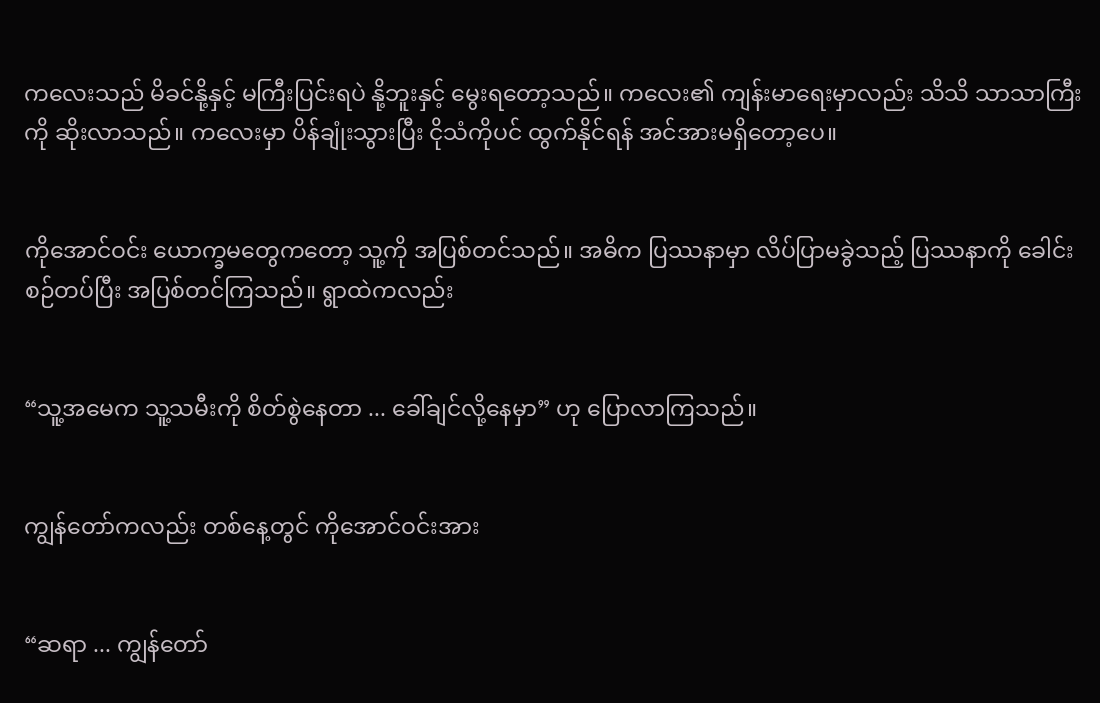ကလေးသည် မိခင်နို့နှင့် မကြီးပြင်းရပဲ နို့ဘူးနှင့် မွေးရတော့သည်။ ကလေး၏ ကျန်းမာရေးမှာလည်း သိသိ သာသာကြီးကို ဆိုးလာသည်။ ကလေးမှာ ပိန်ချုံးသွားပြီး ငိုသံကိုပင် ထွက်နိုင်ရန် အင်အားမရှိတော့ပေ။


ကိုအောင်ဝင်း ယောက္ခမတွေကတော့ သူ့ကို အပြစ်တင်သည်။ အဓိက ပြဿနာမှာ လိပ်ပြာမခွဲသည့် ပြဿနာကို ခေါင်းစဉ်တပ်ပြီး အပြစ်တင်ကြသည်။ ရွာထဲကလည်း


“သူ့အမေက သူ့သမီးကို စိတ်စွဲနေတာ ... ခေါ်ချင်လို့နေမှာ” ဟု ပြောလာကြသည်။


ကျွန်တော်ကလည်း တစ်နေ့တွင် ကိုအောင်ဝင်းအား


“ဆရာ ... ကျွန်တော်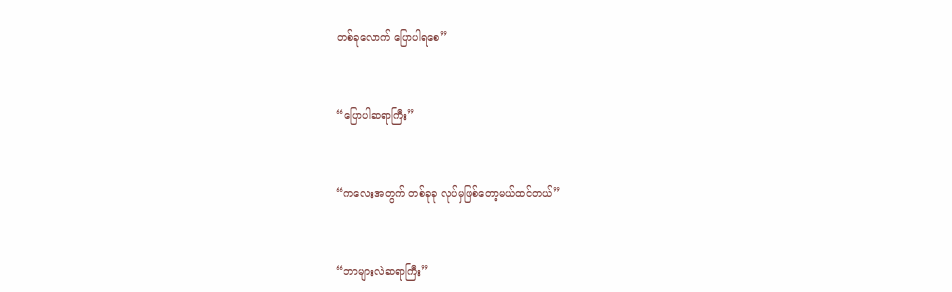တစ်ခုလောက် ပြောပါရစေ”


“ပြောပါဆရာကြီး”


“ကလေးအတွက် တစ်ခုခု လုပ်မှဖြစ်တော့မယ်ထင်တယ်”


“ဘာများလဲဆရာကြီး”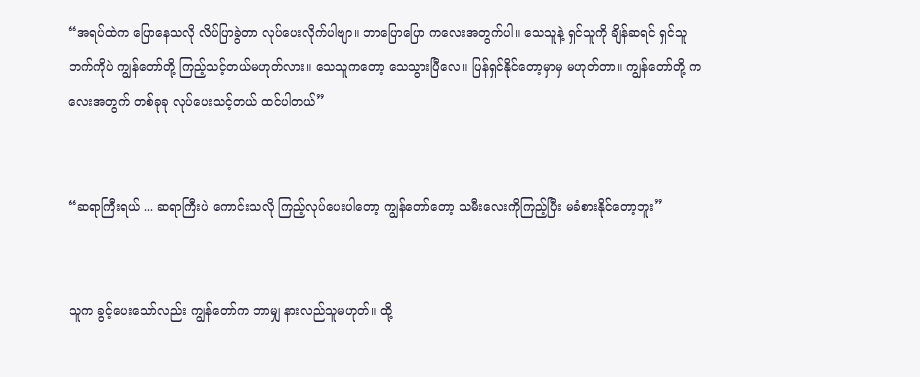“အရပ်ထဲက ပြောနေသလို လိပ်ပြာခွဲတာ လုပ်ပေးလိုက်ပါဗျာ။ ဘာပြောပြော ကလေးအတွက်ပါ။ သေသူနဲ့ ရှင်သူကို ချိန်ဆရင် ရှင်သူဘက်ကိုပဲ ကျွန်တော်တို့ ကြည့်သင့်တယ်မဟုတ်လား။ သေသူကတော့ သေသွားပြီလေ။ ပြန်ရှင်နိုင်တော့မှာမှ မဟုတ်တာ။ ကျွန်တော်တို့ ကလေးအတွက် တစ်ခုခု လုပ်ပေးသင့်တယ် ထင်ပါတယ်”


“ဆရာကြီးရယ် ... ဆရာကြီးပဲ ကောင်းသလို ကြည့်လုပ်ပေးပါတော့ ကျွန်တော်တော့ သမီးလေးကိုကြည့်ပြီး မခံစားနိုင်တော့ဘူး”


သူက ခွင့်ပေးသော်လည်း ကျွန်တော်က ဘာမျှ နားလည်သူမဟုတ်။ ထို့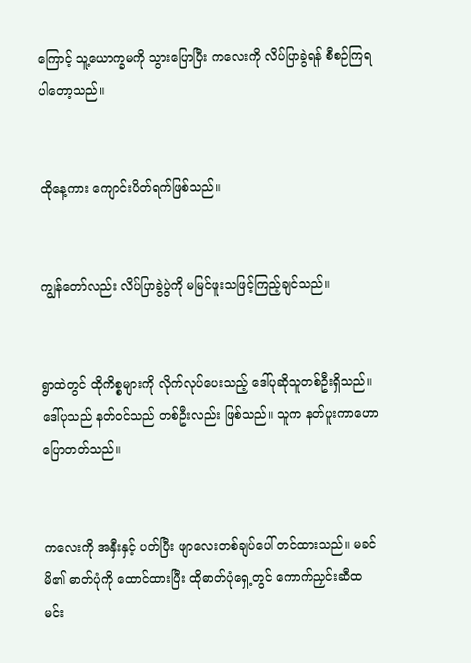ကြောင့် သူ့ယောက္ခမကို သွားပြောပြီး ကလေးကို လိပ်ပြာခွဲရန် စီစဉ်ကြရပါတော့သည်။


ထိုနေ့ကား ကျောင်းပိတ်ရက်ဖြစ်သည်။


ကျွန်တော်လည်း လိပ်ပြာခွဲပွဲကို မမြင်ဖူးသဖြင့်ကြည့်ချင်သည်။


ရွာထဲတွင် ထိုကိစ္စများကို လိုက်လုပ်ပေးသည့် ဒေါ်ပုဆိုသူတစ်ဦးရှိသည်။ ဒေါ်ပုသည် နတ်ဝင်သည် တစ်ဦးလည်း ဖြစ်သည်။ သူက နတ်ပူးကာဟောပြောတတ်သည်။


ကလေးကို အနှီးနှင့် ပတ်ပြီး ဖျာလေးတစ်ချပ်ပေါ် တင်ထားသည်။ မခင်မိ၏ ဓာတ်ပုံကို ထောင်ထားပြီး ထိုဓာတ်ပုံရှေ့တွင် ကောက်ညှင်းဆီထမင်း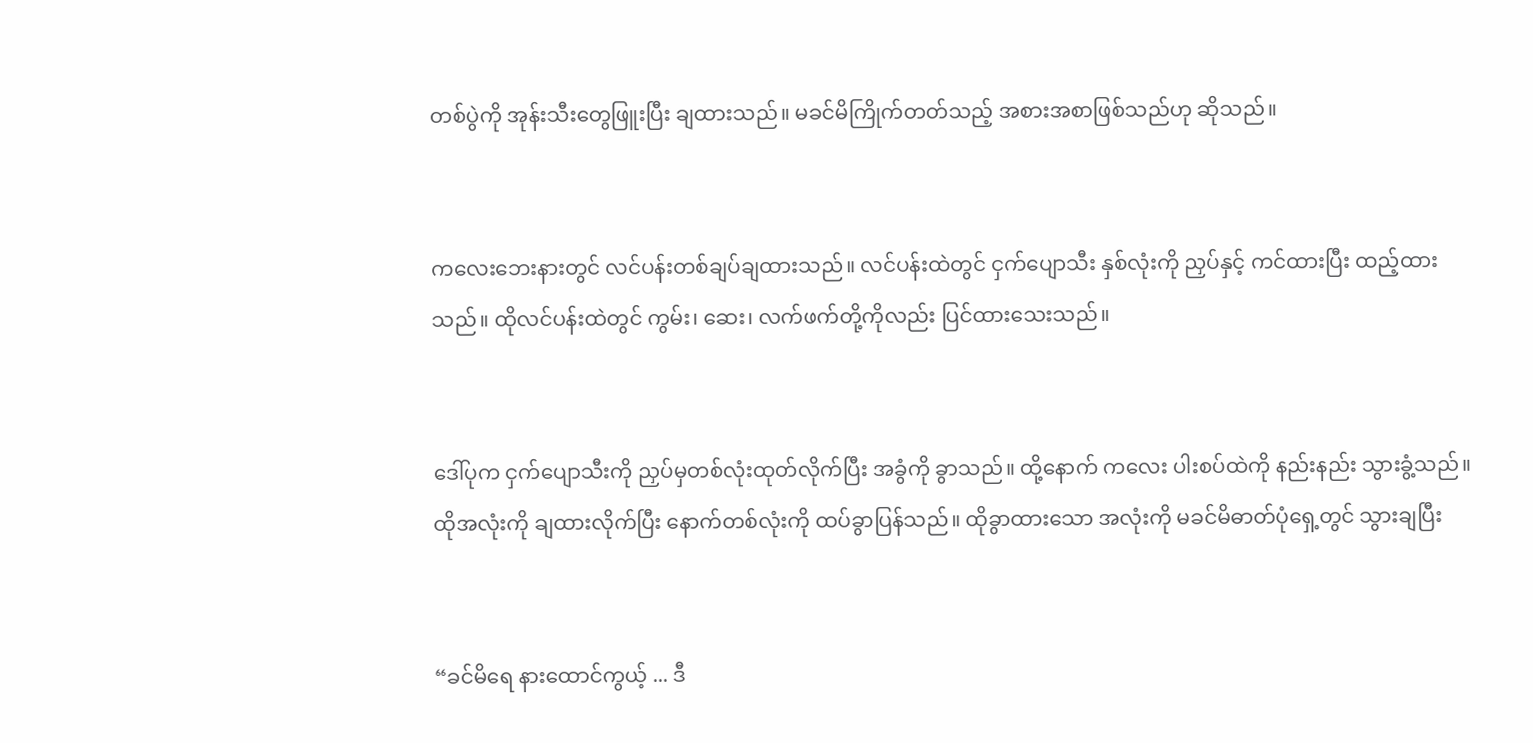တစ်ပွဲကို အုန်းသီးတွေဖြူးပြီး ချထားသည်။ မခင်မိကြိုက်တတ်သည့် အစားအစာဖြစ်သည်ဟု ဆိုသည်။


ကလေးဘေးနားတွင် လင်ပန်းတစ်ချပ်ချထားသည်။ လင်ပန်းထဲတွင် ငှက်ပျောသီး နှစ်လုံးကို ညှပ်နှင့် ကင်ထားပြီး ထည့်ထားသည်။ ထိုလင်ပန်းထဲတွင် ကွမ်း၊ ဆေး၊ လက်ဖက်တို့ကိုလည်း ပြင်ထားသေးသည်။


ဒေါ်ပုက ငှက်ပျောသီးကို ညှပ်မှတစ်လုံးထုတ်လိုက်ပြီး အခွံကို ခွာသည်။ ထို့နောက် ကလေး ပါးစပ်ထဲကို နည်းနည်း သွားခွံ့သည်။ ထိုအလုံးကို ချထားလိုက်ပြီး နောက်တစ်လုံးကို ထပ်ခွာပြန်သည်။ ထိုခွာထားသော အလုံးကို မခင်မိဓာတ်ပုံရှေ့တွင် သွားချပြီး


“ခင်မိရေ နားထောင်ကွယ့် ... ဒီ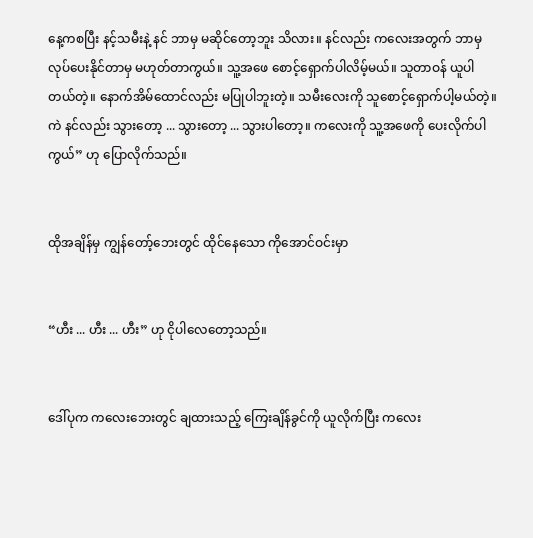နေ့ကစပြီး နင့်သမီးနဲ့ နင် ဘာမှ မဆိုင်တော့ဘူး သိလား။ နင်လည်း ကလေးအတွက် ဘာမှ လုပ်ပေးနိုင်တာမှ မဟုတ်တာကွယ်။ သူ့အဖေ စောင့်ရှောက်ပါလိမ့်မယ်။ သူတာဝန် ယူပါတယ်တဲ့။ နောက်အိမ်ထောင်လည်း မပြုပါဘူးတဲ့။ သမီးလေးကို သူစောင့်ရှောက်ပါ့မယ်တဲ့။ ကဲ နင်လည်း သွားတော့ ... သွားတော့ ... သွားပါတော့။ ကလေးကို သူ့အဖေကို ပေးလိုက်ပါကွယ်” ဟု ပြောလိုက်သည်။


ထိုအချိန်မှ ကျွန်တော့်ဘေးတွင် ထိုင်နေသော ကိုအောင်ဝင်းမှာ


“ဟီး ... ဟီး ... ဟီး” ဟု ငိုပါလေတော့သည်။


ဒေါ်ပုက ကလေးဘေးတွင် ချထားသည့် ကြေးချိန်ခွင်ကို ယူလိုက်ပြီး ကလေး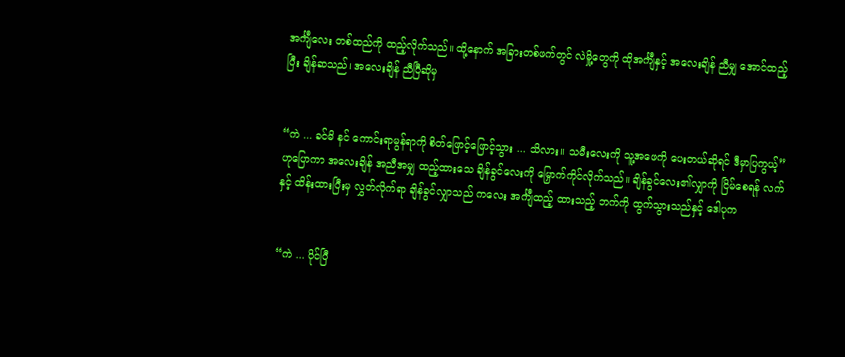အင်္ကျီလေး တစ်ထည်ကို ထည့်လိုက်သည်။ ထို့နောက် အခြားတစ်ဖက်တွင် လဲမှို့တွေကို ထိုအင်္ကျီနှင့် အလေးချိန် ညီမျှ အောင်ထည့်ပြီး ချိန်ဆသည်၊ အလေးချိန် ညီပြီဆိုမှ


“ကဲ ... ခင်မိ နင် ကောင်းရာမွန်ရာကို စိတ်ဖြောင့်ဖြောင့်သွား ... သိလား။ သမီးလေးကို သူ့အဖေကို ပေးတယ်ဆိုရင် ဒီမှာပြကွယ့်” ဟုပြောကာ အလေးချိန် အညီအမျှ ထည့်ထားသေ ချိန်ခွင်လေးကို မြှောက်ကိုင်လိုက်သည်။ ချိန်ခွင်လေး၏လျှာကို ငြိမ်စေရန် လက်နှင့် ထိန်းထားပြီးမှ လွှတ်လိုက်ရာ ချိန်ခွင်လျှာသည် ကလေး အင်္ကျီထည့် ထားသည့် ဘက်ကို ထွက်သွားသည်နှင့် ဒေါပုက


“ကဲ ... ပိုင်ပြီ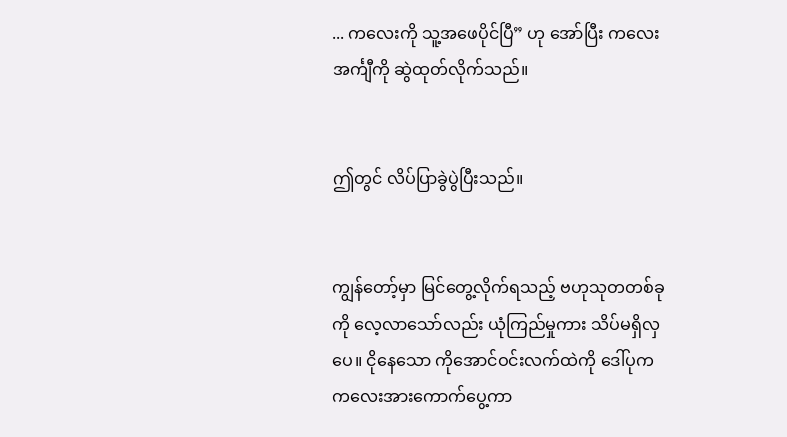... ကလေးကို သူ့အဖေပိုင်ပြီ” ဟု အော်ပြီး ကလေးအင်္ကျီကို ဆွဲထုတ်လိုက်သည်။


ဤတွင် လိပ်ပြာခွဲပွဲပြီးသည်။


ကျွန်တော့်မှာ မြင်တွေ့လိုက်ရသည့် ဗဟုသုတတစ်ခုကို လေ့လာသော်လည်း ယုံကြည်မှုကား သိပ်မရှိလှပေ။ ငိုနေသော ကိုအောင်ဝင်းလက်ထဲကို ဒေါ်ပုက ကလေးအားကောက်ပွေ့ကာ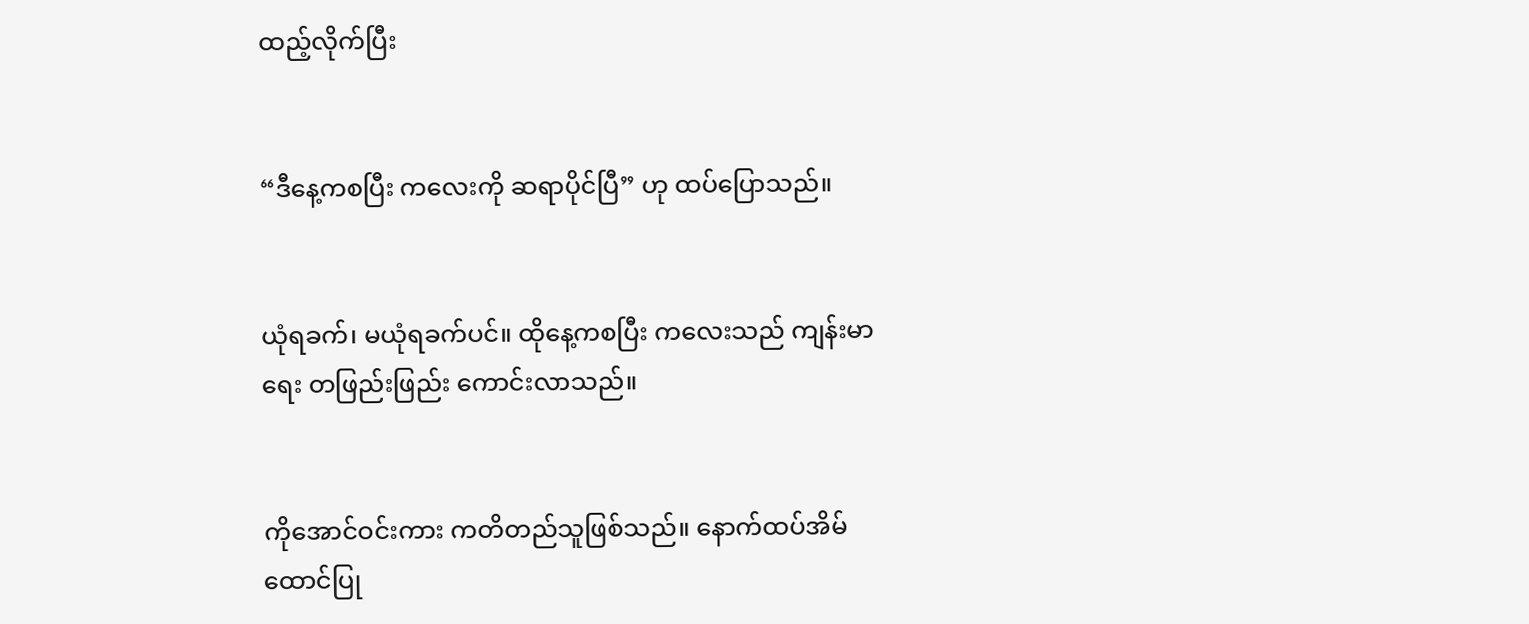ထည့်လိုက်ပြီး


“ဒီနေ့ကစပြီး ကလေးကို ဆရာပိုင်ပြီ” ဟု ထပ်ပြောသည်။


ယုံရခက်၊ မယုံရခက်ပင်။ ထိုနေ့ကစပြီး ကလေးသည် ကျန်းမာရေး တဖြည်းဖြည်း ကောင်းလာသည်။


ကိုအောင်ဝင်းကား ကတိတည်သူဖြစ်သည်။ နောက်ထပ်အိမ်ထောင်ပြု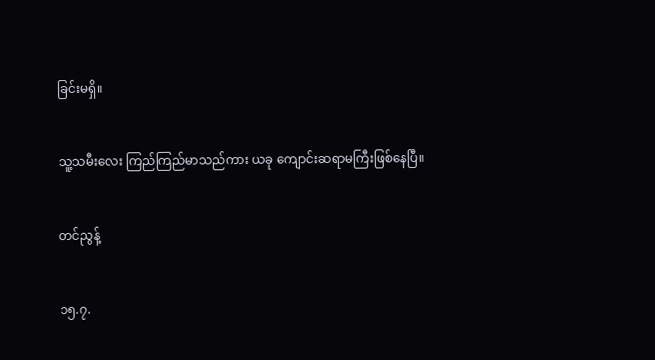ခြင်းမရှိ။


သူ့သမီးလေး ကြည်ကြည်မာသည်ကား ယခု ကျောင်းဆရာမကြီးဖြစ်နေပြီ။


တင်ညွန့်


၁၅.၇.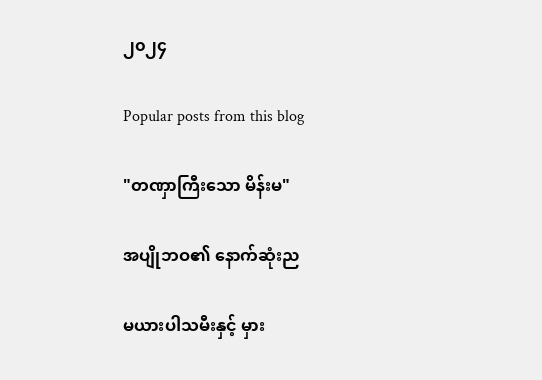၂၀၂၄

Popular posts from this blog

"တဏှာကြီးသော မိန်းမ"

အပျိုဘဝ၏ နောက်ဆုံးည

မယားပါသမီးနှင့် မှား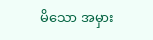မိသော အမှား